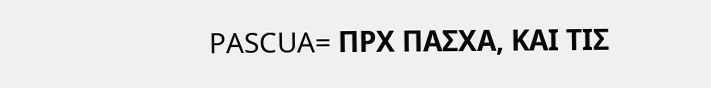PASCUA= ΠΡΧ ΠΑΣΧΑ, ΚΑΙ ΤΙΣ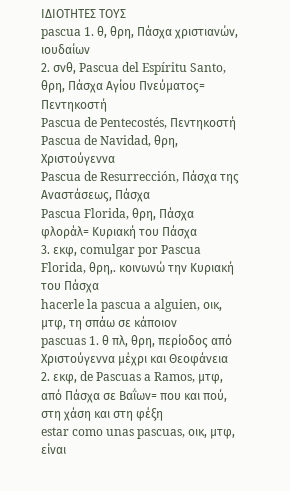ΙΔΙΟΤΗΤΕΣ ΤΟΥΣ
pascua 1. θ, θρη, Πάσχα χριστιανών, ιουδαίων
2. σνθ, Pascua del Espíritu Santo, θρη, Πάσχα Αγίου Πνεύματος= Πεντηκοστή
Pascua de Pentecostés, Πεντηκοστή
Pascua de Navidad, θρη, Χριστούγεννα
Pascua de Resurrección, Πάσχα της Αναστάσεως, Πάσχα
Pascua Florida, θρη, Πάσχα φλοράλ= Κυριακή του Πάσχα
3. εκφ, comulgar por Pascua Florida, θρη,. κοινωνώ την Κυριακή του Πάσχα
hacerle la pascua a alguien, οικ, μτφ, τη σπάω σε κάποιον
pascuas 1. θ πλ, θρη, περίοδος από Χριστούγεννα μέχρι και Θεοφάνεια
2. εκφ, de Pascuas a Ramos, μτφ, από Πάσχα σε Βαΐων= που και πού, στη χάση και στη φέξη
estar como unas pascuas, οικ, μτφ, είναι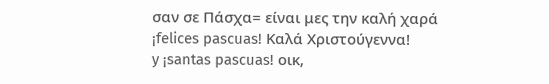σαν σε Πάσχα= είναι μες την καλή χαρά
¡felices pascuas! Καλά Χριστούγεννα!
y ¡santas pascuas! οικ,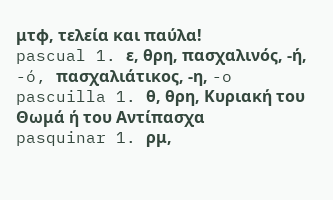μτφ, τελεία και παύλα!
pascual 1. ε, θρη, πασχαλινός, -ή, -ó, πασχαλιάτικος, -η, -o
pascuilla 1. θ, θρη, Κυριακή του Θωμά ή του Αντίπασχα
pasquinar 1. ρμ,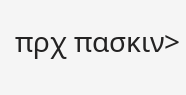πρχ πασκιν>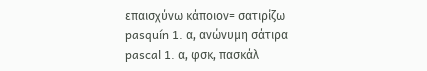επαισχύνω κάποιον= σατιρίζω
pasquín 1. α, ανώνυμη σάτιρα
pascal 1. α, φσκ, πασκάλ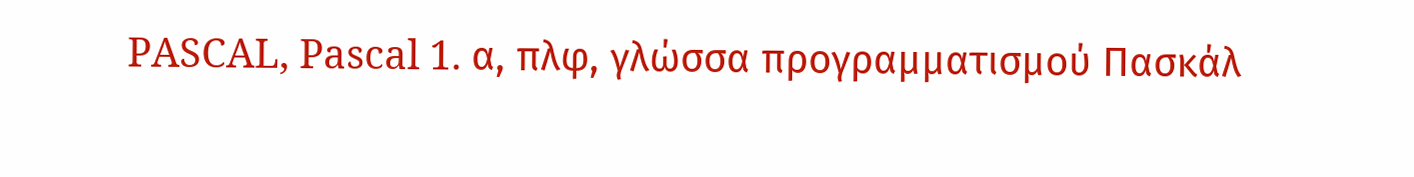PASCAL, Pascal 1. α, πλφ, γλώσσα προγραμματισμού Πασκάλ